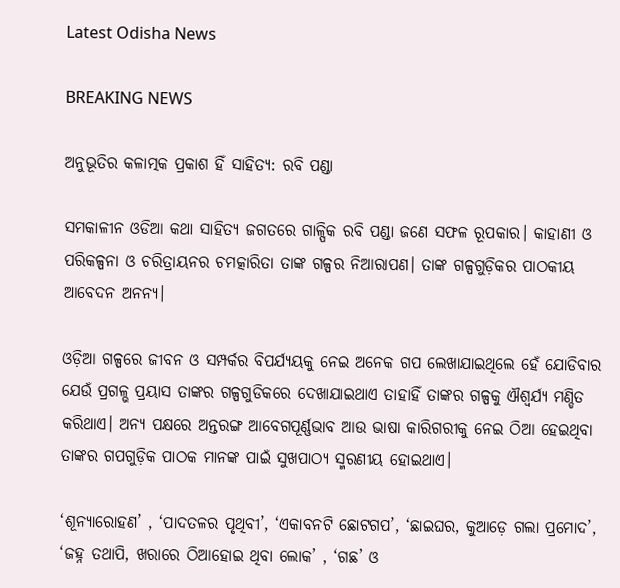Latest Odisha News

BREAKING NEWS

ଅନୁଭୂତିର କଳାତ୍ମକ ପ୍ରକାଶ ହିଁ ସାହିତ୍ୟ: ରବି ପଣ୍ଡା

ସମକାଳୀନ ଓଡିଆ କଥା ସାହିତ୍ୟ ଜଗତରେ ଗାଳ୍ପିକ ରବି ପଣ୍ଡା ଜଣେ ସଫଳ ରୂପକାର। କାହାଣୀ ଓ ପରିକଳ୍ପନା ଓ ଚରିତ୍ରାୟନର ଚମତ୍କାରିତା ତାଙ୍କ ଗଳ୍ପର ନିଆରାପଣ। ତାଙ୍କ ଗଳ୍ପଗୁଡ଼ିକର ପାଠକୀୟ ଆବେଦନ ଅନନ୍ୟ।

ଓଡ଼ିଆ ଗଳ୍ପରେ ଜୀବନ ଓ ସମ୍ପର୍କର ବିପର୍ଯ୍ୟୟକୁ ନେଇ ଅନେକ ଗପ ଲେଖାଯାଇଥିଲେ ହେଁ ଯୋଡିବାର ଯେଉଁ ପ୍ରଗଳ୍ଭ ପ୍ରୟାସ ତାଙ୍କର ଗଳ୍ପଗୁଡିକରେ ଦେଖାଯାଇଥାଏ ତାହାହିଁ ତାଙ୍କର ଗଳ୍ପକୁ ଐଶ୍ୱର୍ଯ୍ୟ ମଣ୍ଡିତ କରିଥାଏ। ଅନ୍ୟ ପକ୍ଷରେ ଅନ୍ତରଙ୍ଗ ଆବେଗପୂର୍ଣ୍ଣଭାବ ଆଉ ଭାଷା କାରିଗରୀକୁ ନେଇ ଠିଆ ହେଇଥିବା ତାଙ୍କର ଗପଗୁଡ଼ିକ ପାଠକ ମାନଙ୍କ ପାଇଁ ସୁଖପାଠ୍ୟ ସ୍ମରଣୀୟ ହୋଇଥାଏ।

‘ଶୂନ୍ୟାରୋହଣ’ , ‘ପାଦତଳର ପୃଥିବୀ’, ‘ଏକାବନଟି ଛୋଟଗପ’, ‘ଛାଇଘର, କୁଆଡ଼େ ଗଲା ପ୍ରମୋଦ’, ‘ଜହ୍ନ ତଥାପି, ଖରାରେ ଠିଆହୋଇ ଥିବା ଲୋକ’ , ‘ଗଛ’ ଓ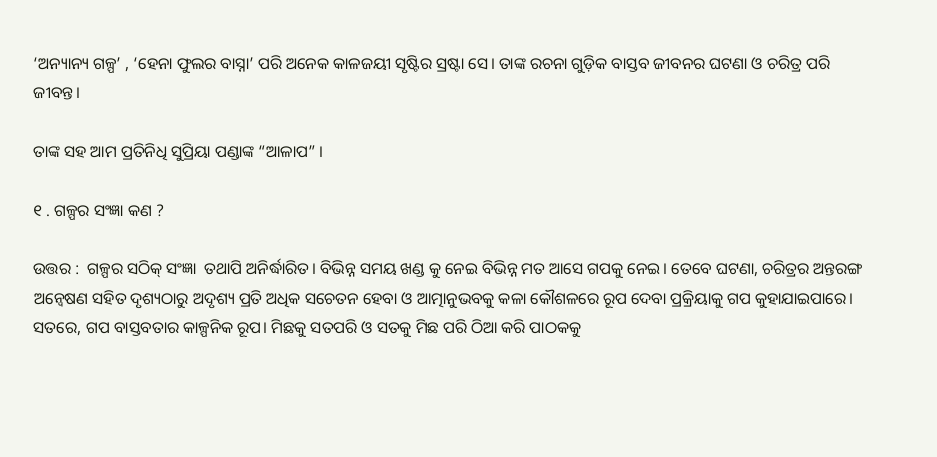‘ଅନ୍ୟାନ୍ୟ ଗଳ୍ପ’ , ‘ହେନା ଫୁଲର ବାସ୍ନା’ ପରି ଅନେକ କାଳଜୟୀ ସୃଷ୍ଟିର ସ୍ରଷ୍ଟା ସେ। ତାଙ୍କ ରଚନା ଗୁଡ଼ିକ ବାସ୍ତବ ଜୀବନର ଘଟଣା ଓ ଚରିତ୍ର ପରି ଜୀବନ୍ତ।

ତାଙ୍କ ସହ ଆମ ପ୍ରତିନିଧି ସୁପ୍ରିୟା ପଣ୍ଡାଙ୍କ “ଆଳାପ” ।

୧ . ଗଳ୍ପର ସଂଜ୍ଞା କଣ ?

ଉତ୍ତର :  ଗଳ୍ପର ସଠିକ୍ ସଂଜ୍ଞା  ତଥାପି ଅନିର୍ଦ୍ଧାରିତ। ବିଭିନ୍ନ ସମୟ ଖଣ୍ଡ କୁ ନେଇ ବିଭିନ୍ନ ମତ ଆସେ ଗପକୁ ନେଇ। ତେବେ ଘଟଣା, ଚରିତ୍ରର ଅନ୍ତରଙ୍ଗ ଅନ୍ୱେଷଣ ସହିତ ଦୃଶ୍ୟଠାରୁ ଅଦୃଶ୍ୟ ପ୍ରତି ଅଧିକ ସଚେତନ ହେବା ଓ ଆତ୍ମାନୁଭବକୁ କଳା କୌଶଳରେ ରୂପ ଦେବା ପ୍ରକ୍ରିୟାକୁ ଗପ କୁହାଯାଇପାରେ। ସତରେ, ଗପ ବାସ୍ତବତାର କାଳ୍ପନିକ ରୂପ। ମିଛକୁ ସତପରି ଓ ସତକୁ ମିଛ ପରି ଠିଆ କରି ପାଠକକୁ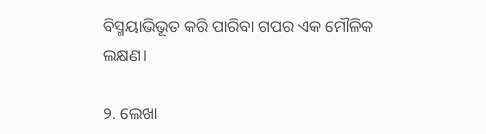ବିସ୍ମୟାଭିଭୂତ କରି ପାରିବା ଗପର ଏକ ମୌଳିକ ଲକ୍ଷଣ।

୨. ଲେଖା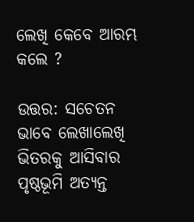ଲେଖି କେବେ ଆରମ୍ଭ କଲେ ?

ଉତ୍ତର: ସଚେତନ ଭାବେ ଲେଖାଲେଖି ଭିତରକୁ ଆସିବାର ପୃଷ୍ଠଭୂମି ଅତ୍ୟନ୍ତ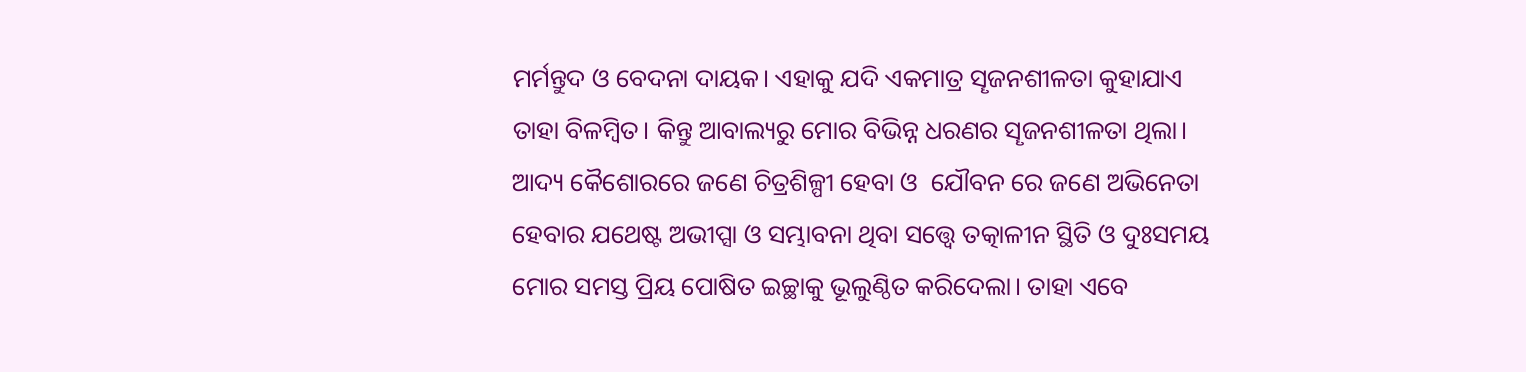ମର୍ମନ୍ତୁଦ ଓ ବେଦନା ଦାୟକ। ଏହାକୁ ଯଦି ଏକମାତ୍ର ସୄଜନଶୀଳତା କୁହାଯାଏ ତାହା ବିଳମ୍ବିତ। କିନ୍ତୁ ଆବାଲ୍ୟରୁ ମୋର ବିଭିନ୍ନ ଧରଣର ସୄଜନଶୀଳତା ଥିଲା। ଆଦ୍ୟ କୈଶୋରରେ ଜଣେ ଚିତ୍ରଶିଳ୍ପୀ ହେବା ଓ  ଯୌବନ ରେ ଜଣେ ଅଭିନେତା ହେବାର ଯଥେଷ୍ଟ ଅଭୀପ୍ସା ଓ ସମ୍ଭାବନା ଥିବା ସତ୍ତ୍ବେ ତତ୍କାଳୀନ ସ୍ଥିତି ଓ ଦୁଃସମୟ ମୋର ସମସ୍ତ ପ୍ରିୟ ପୋଷିତ ଇଚ୍ଛାକୁ ଭୂଲୁଣ୍ଠିତ କରିଦେଲା। ତାହା ଏବେ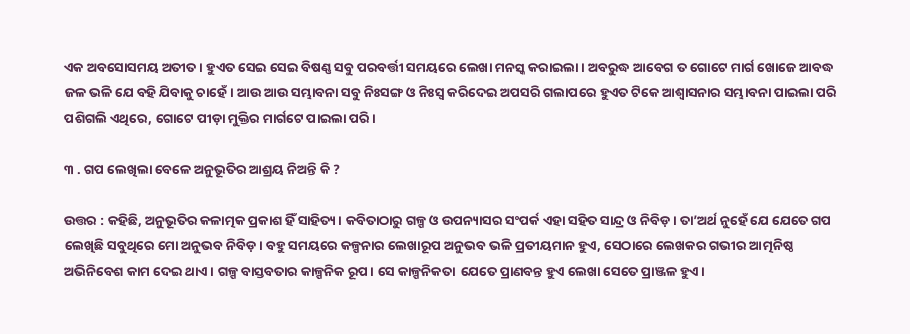ଏକ ଅବସୋସମୟ ଅତୀତ । ହୁଏତ ସେଇ ସେଇ ବିଷଣ୍ଣ ସବୁ ପରବର୍ତ୍ତୀ ସମୟରେ ଲେଖା ମନସ୍କ କରାଇଲା। ଅବରୁଦ୍ଧ ଆବେଗ ତ ଗୋଟେ ମାର୍ଗ ଖୋଜେ ଆବଦ୍ଧ ଜଳ ଭଳି ଯେ ବହି ଯିବାକୁ ଚାହେଁ। ଆଉ ଆଉ ସମ୍ଭାବନା ସବୁ ନିଃସଙ୍ଗ ଓ ନିଃସ୍ୱ କରିଦେଇ ଅପସରି ଗଲାପରେ ହୁଏତ ଟିକେ ଆଶ୍ୱାସନାର ସମ୍ଭାବନା ପାଇଲା ପରି ପଶିଗଲି ଏଥିରେ, ଗୋଟେ ପୀଡ଼ା ମୁକ୍ତିର ମାର୍ଗଟେ ପାଇଲା ପରି।

୩ . ଗପ ଲେଖିଲା ବେଳେ ଅନୁଭୂତିର ଆଶ୍ରୟ ନିଅନ୍ତି କି ?

ଉତ୍ତର : କହିଛି, ଅନୁଭୂତିର କଳାତ୍ମକ ପ୍ରକାଶ ହିଁ ସାହିତ୍ୟ। କବିତାଠାରୁ ଗଳ୍ପ ଓ ଉପନ୍ୟାସର ସଂପର୍କ ଏହା ସହିତ ସାନ୍ଦ୍ର ଓ ନିବିଡ଼। ତା’ଅର୍ଥ ନୁହେଁ ଯେ ଯେତେ ଗପ ଲେଖିଛି ସବୁଥିରେ ମୋ ଅନୁଭବ ନିବିଡ଼। ବହୁ ସମୟରେ କଳ୍ପନାର ଲେଖାରୂପ ଅନୁଭବ ଭଳି ପ୍ରତୀୟମାନ ହୁଏ, ସେଠାରେ ଲେଖକର ଗଭୀର ଆତ୍ମନିଷ୍ଠ ଅଭିନିବେଶ କାମ ଦେଇ ଥାଏ। ଗଳ୍ପ ବାସ୍ତବତାର କାଳ୍ପନିକ ରୂପ। ସେ କାଳ୍ପନିକତା  ଯେତେ ପ୍ରାଣବନ୍ତ ହୁଏ ଲେଖା ସେତେ ପ୍ରାଞ୍ଜଳ ହୁଏ।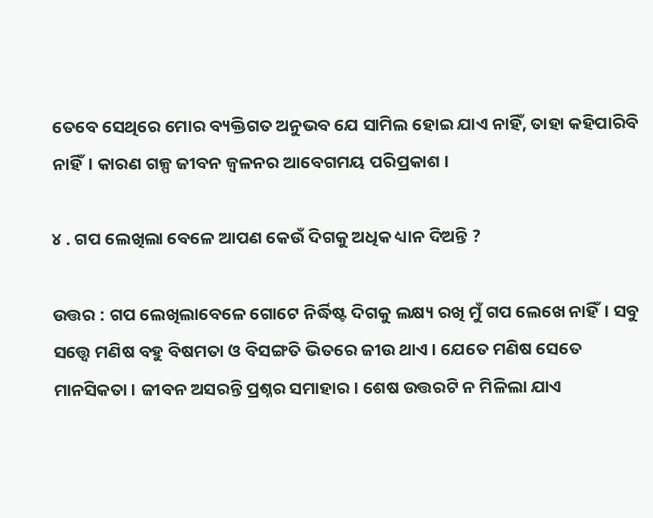ତେବେ ସେଥିରେ ମୋର ବ୍ୟକ୍ତିଗତ ଅନୁଭବ ଯେ ସାମିଲ ହୋଇ ଯାଏ ନାହିଁ, ତାହା କହିପାରିବି ନାହିଁ। କାରଣ ଗଳ୍ପ ଜୀବନ ଜ୍ୱଳନର ଆବେଗମୟ ପରିପ୍ରକାଶ ।

୪ . ଗପ ଲେଖିଲା ବେଳେ ଆପଣ କେଉଁ ଦିଗକୁ ଅଧିକ ଧ୍ୟାନ ଦିଅନ୍ତି ?

ଉତ୍ତର : ଗପ ଲେଖିଲାବେଳେ ଗୋଟେ ନିର୍ଦ୍ଧିଷ୍ଟ ଦିଗକୁ ଲକ୍ଷ୍ୟ ରଖି ମୁଁ ଗପ ଲେଖେ ନାହିଁ। ସବୁ ସତ୍ତ୍ବେ ମଣିଷ ବହୁ ବିଷମତା ଓ ବିସଙ୍ଗତି ଭିତରେ ଜୀଉ ଥାଏ। ଯେତେ ମଣିଷ ସେତେ ମାନସିକତା। ଜୀବନ ଅସରନ୍ତି ପ୍ରଶ୍ନର ସମାହାର। ଶେଷ ଉତ୍ତରଟି ନ ମିଳିଲା ଯାଏ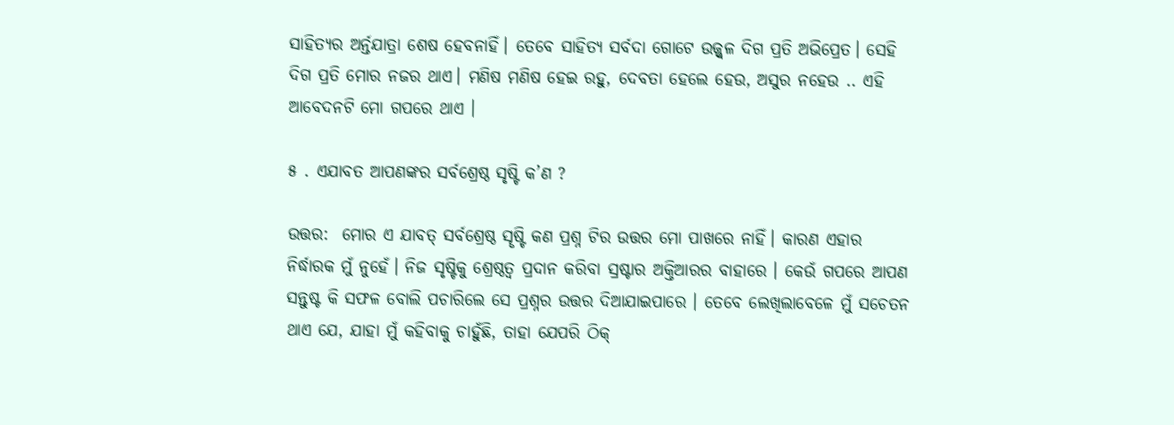ସାହିତ୍ୟର ଅର୍ନ୍ତଯାତ୍ରା ଶେଷ ହେବନାହିଁ। ତେବେ ସାହିତ୍ୟ ସର୍ବଦା ଗୋଟେ ଉଜ୍ଜ୍ବଳ ଦିଗ ପ୍ରତି ଅଭିପ୍ରେତ। ସେହି ଦିଗ ପ୍ରତି ମୋର ନଜର ଥାଏ। ମଣିଷ ମଣିଷ ହେଇ ରହୁ, ଦେବତା ହେଲେ ହେଉ, ଅସୁର ନହେଉ .. ଏହି ଆବେଦନଟି ମୋ ଗପରେ ଥାଏ ।

୫ . ଏଯାବତ ଆପଣଙ୍କର ସର୍ବଶ୍ରେଷ୍ଠ ସୃଷ୍ଟି କ’ଣ ?

ଉତ୍ତର:  ମୋର ଏ ଯାବତ୍ ସର୍ବଶ୍ରେଷ୍ଠ ସୄଷ୍ଟି କଣ ପ୍ରଶ୍ନ ଟିର ଉତ୍ତର ମୋ ପାଖରେ ନାହିଁ। କାରଣ ଏହାର ନିର୍ଦ୍ଧାରକ ମୁଁ ନୁହେଁ। ନିଜ ସୃଷ୍ଟିକୁ ଶ୍ରେଷ୍ଠତ୍ୱ ପ୍ରଦାନ କରିବା ସ୍ରଷ୍ଟାର ଅକ୍ତିଆରର ବାହାରେ । କେଉଁ ଗପରେ ଆପଣ ସନ୍ତୁଷ୍ଟ କି ସଫଳ ବୋଲି ପଚାରିଲେ ସେ ପ୍ରଶ୍ନର ଉତ୍ତର ଦିଆଯାଇପାରେ । ତେବେ ଲେଖିଲାବେଳେ ମୁଁ ସଚେତନ ଥାଏ ଯେ, ଯାହା ମୁଁ କହିବାକୁ ଚାହୁଁଛି, ତାହା ଯେପରି ଠିକ୍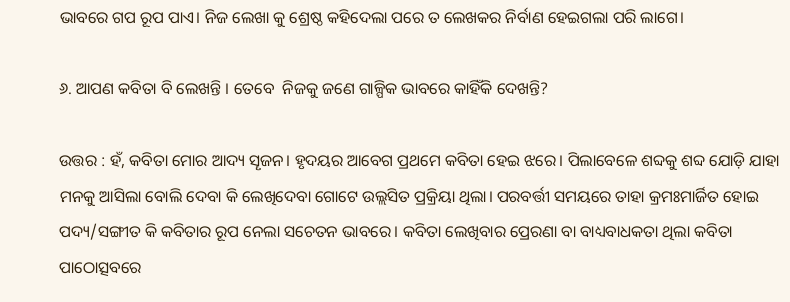ଭାବରେ ଗପ ରୂପ ପାଏ। ନିଜ ଲେଖା କୁ ଶ୍ରେଷ୍ଠ କହିଦେଲା ପରେ ତ ଲେଖକର ନିର୍ବାଣ ହେଇଗଲା ପରି ଲାଗେ।

୬. ଆପଣ କବିତା ବି ଲେଖନ୍ତି । ତେବେ  ନିଜକୁ ଜଣେ ଗାଳ୍ପିକ ଭାବରେ କାହିଁକି ଦେଖନ୍ତି?

ଉତ୍ତର : ହଁ, କବିତା ମୋର ଆଦ୍ୟ ସୄଜନ। ହୃଦୟର ଆବେଗ ପ୍ରଥମେ କବିତା ହେଇ ଝରେ। ପିଲାବେଳେ ଶବ୍ଦକୁ ଶବ୍ଦ ଯୋଡ଼ି ଯାହା ମନକୁ ଆସିଲା ବୋଲି ଦେବା କି ଲେଖିଦେବା ଗୋଟେ ଉଲ୍ଲସିତ ପ୍ରକ୍ରିୟା ଥିଲା। ପରବର୍ତ୍ତୀ ସମୟରେ ତାହା କ୍ରମଃମାର୍ଜିତ ହୋଇ ପଦ୍ୟ/ସଙ୍ଗୀତ କି କବିତାର ରୂପ ନେଲା ସଚେତନ ଭାବରେ। କବିତା ଲେଖିବାର ପ୍ରେରଣା ବା ବାଧ୍ୟବାଧକତା ଥିଲା କବିତା ପାଠୋତ୍ସବରେ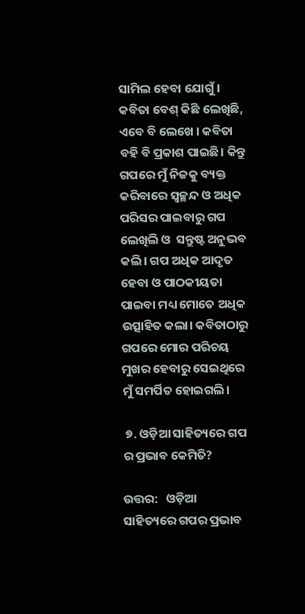ସାମିଲ ହେବା ଯୋଗୁଁ । କବିତା ବେଶ୍ କିଛି ଲେଖିଛି, ଏବେ ବି ଲେଖେ । କବିତା ବହି ବି ପ୍ରକାଶ ପାଇଛି। କିନ୍ତୁ ଗପରେ ମୁଁ ନିଜକୁ ବ୍ୟକ୍ତ କରିବାରେ ସ୍ୱଚ୍ଛନ୍ଦ ଓ ଅଧିକ ପରିସର ପାଇବାରୁ ଗପ ଲେଖିଲି ଓ  ସନ୍ତୁଷ୍ଟ ଅନୁଭବ କଲି। ଗପ ଅଧିକ ଆଦୃତ ହେବା ଓ ପାଠକୀୟତା ପାଇବା ମଧ୍ୟ ମୋତେ ଅଧିକ ଉତ୍ସାହିତ କଲା। କବିତାଠାରୁ ଗପରେ ମୋର ପରିଚୟ ମୁଖର ହେବାରୁ ସେଇଥିରେ ମୁଁ ସମର୍ପିତ ହୋଇଗଲି।

 ୭. ଓଡ଼ିଆ ସାହିତ୍ୟରେ ଗପ ର ପ୍ରଭାବ କେମିତି?

ଉତ୍ତର:   ଓଡ଼ିଆ ସାହିତ୍ୟରେ ଗପର ପ୍ରଭାବ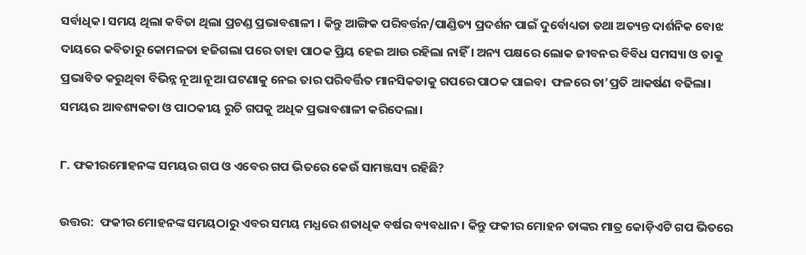ସର୍ବାଧିକ। ସମୟ ଥିଲା କବିତା ଥିଲା ପ୍ରଚଣ୍ଡ ପ୍ରଭାବଶାଳୀ । କିନ୍ତୁ ଆଙ୍ଗିକ ପରିବର୍ତ୍ତନ/ପାଣ୍ଡିତ୍ୟ ପ୍ରଦର୍ଶନ ପାଇଁ ଦୁର୍ବୋଧ୍ୟତା ତଥା ଅତ୍ୟନ୍ତ ଦାର୍ଶନିକ ବୋଝ ଦାୟରେ କବିତାରୁ କୋମଳତା ହଜିଗଲା ପରେ ତାହା ପାଠକ ପ୍ରିୟ ହେଇ ଆଉ ରହିଲା ନାହିଁ । ଅନ୍ୟ ପକ୍ଷରେ ଲୋକ ଜୀବନର ବିବିଧ ସମସ୍ୟା ଓ ତାକୁ ପ୍ରଭାବିତ କରୁଥିବା ବିଭିନ୍ନ ନୂଆ ନୂଆ ଘଟଣାକୁ ନେଇ ତାର ପରିବର୍ତ୍ତିତ ମାନସିକତାକୁ ଗପରେ ପାଠକ ପାଇବା  ଫଳରେ ତା’ପ୍ରତି ଆକର୍ଷଣ ବଢିଲା। ସମୟର ଆବଶ୍ୟକତା ଓ ପାଠକୀୟ ରୁଚି ଗପକୁ ଅଧିକ ପ୍ରଭାବଶାଳୀ କରିଦେଲା।

୮. ଫକୀରମୋହନଙ୍କ ସମୟର ଗପ ଓ ଏବେର ଗପ ଭିତରେ କେଉଁ ସାମଞ୍ଜସ୍ୟ ରହିଛି?

ଉତ୍ତର:  ଫକୀର ମୋହନଙ୍କ ସମୟଠାରୁ ଏବର ସମୟ ମଧ୍ଯରେ ଶତାଧିକ ବର୍ଷର ବ୍ୟବଧାନ। କିନ୍ତୁ ଫକୀର ମୋହନ ତାଙ୍କର ମାତ୍ର କୋଡ଼ିଏଟି ଗପ ଭିତରେ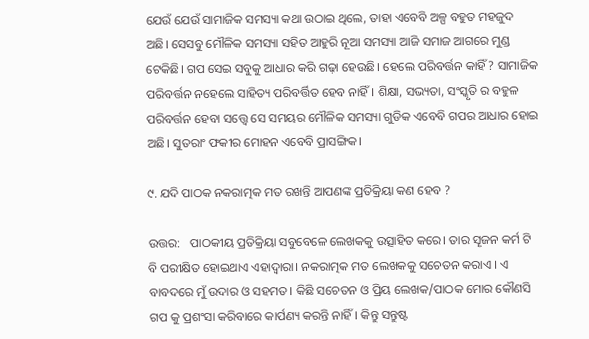ଯେଉଁ ଯେଉଁ ସାମାଜିକ ସମସ୍ୟା କଥା ଉଠାଇ ଥିଲେ, ତାହା ଏବେବି ଅଳ୍ପ ବହୁତ ମହଜୁଦ ଅଛି। ସେସବୁ ମୌଳିକ ସମସ୍ୟା ସହିତ ଆହୁରି ନୂଆ ସମସ୍ୟା ଆଜି ସମାଜ ଆଗରେ ମୁଣ୍ଡ ଟେକିଛି। ଗପ ସେଇ ସବୁକୁ ଆଧାର କରି ଗଢ଼ା ହେଉଛି। ହେଲେ ପରିବର୍ତ୍ତନ କାହିଁ? ସାମାଜିକ ପରିବର୍ତ୍ତନ ନହେଲେ ସାହିତ୍ୟ ପରିବର୍ତ୍ତିତ ହେବ ନାହିଁ। ଶିକ୍ଷା, ସଭ୍ୟତା, ସଂସ୍କୃତି ର ବହୁଳ ପରିବର୍ତ୍ତନ ହେବା ସତ୍ତ୍ବେ ସେ ସମୟର ମୌଳିକ ସମସ୍ୟା ଗୁଡିକ ଏବେବି ଗପର ଆଧାର ହୋଇ ଅଛି। ସୁତରାଂ ଫକୀର ମୋହନ ଏବେବି ପ୍ରାସଙ୍ଗିକ।

୯. ଯଦି ପାଠକ ନକରାତ୍ମକ ମତ ରଖନ୍ତି ଆପଣଙ୍କ ପ୍ରତିକ୍ରିୟା କଣ ହେବ ?

ଉତ୍ତର:   ପାଠକୀୟ ପ୍ରତିକ୍ରିୟା ସବୁବେଳେ ଲେଖକକୁ ଉତ୍ସାହିତ କରେ। ତାର ସୄଜନ କର୍ମ ଟି ବି ପରୀକ୍ଷିତ ହୋଇଥାଏ ଏହାଦ୍ବାରା। ନକରାତ୍ମକ ମତ ଲେଖକକୁ ସଚେତନ କରାଏ । ଏ ବାବଦରେ ମୁଁ ଉଦାର ଓ ସହମତ। କିଛି ସଚେତନ ଓ ପ୍ରିୟ ଲେଖକ/ପାଠକ ମୋର କୌଣସି ଗପ କୁ ପ୍ରଶଂସା କରିବାରେ କାର୍ପଣ୍ୟ କରନ୍ତି ନାହିଁ। କିନ୍ତୁ ସନ୍ତୁଷ୍ଟ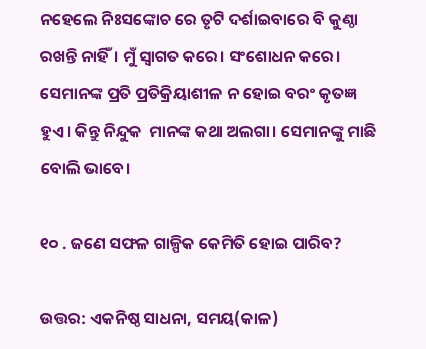ନହେଲେ ନିଃସଙ୍କୋଚ ରେ ତୃଟି ଦର୍ଶାଇବାରେ ବି କୁଣ୍ଠା ରଖନ୍ତି ନାହିଁ। ମୁଁ ସ୍ୱାଗତ କରେ। ସଂଶୋଧନ କରେ। ସେମାନଙ୍କ ପ୍ରତି ପ୍ରତିକ୍ରିୟାଶୀଳ ନ ହୋଇ ବରଂ କୃତଜ୍ଞ ହୁଏ। କିନ୍ତୁ ନିନ୍ଦୁକ  ମାନଙ୍କ କଥା ଅଲଗା। ସେମାନଙ୍କୁ ମାଛି ବୋଲି ଭାବେ।

୧୦ . ଜଣେ ସଫଳ ଗାଳ୍ପିକ କେମିତି ହୋଇ ପାରିବ?

ଉତ୍ତର: ଏକନିଷ୍ଠ ସାଧନା, ସମୟ(କାଳ)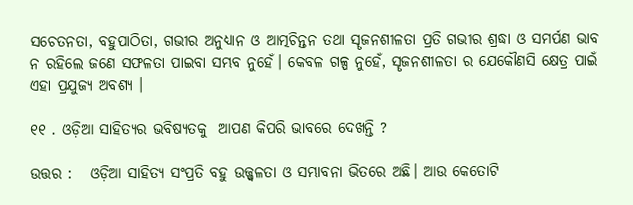ସଚେତନତା, ବହୁପାଠିତା, ଗଭୀର ଅନୁଧ୍ୟାନ ଓ ଆତ୍ମଚିନ୍ତନ ତଥା ସୄଜନଶୀଳତା ପ୍ରତି ଗଭୀର ଶ୍ରଦ୍ଧା ଓ ସମର୍ପଣ ଭାବ ନ ରହିଲେ ଜଣେ ସଫଳତା ପାଇବା ସମ୍ଭବ ନୁହେଁ। କେବଳ ଗଳ୍ପ ନୁହେଁ, ସୄଜନଶୀଳତା ର ଯେକୌଣସି କ୍ଷେତ୍ର ପାଇଁ ଏହା ପ୍ରଯୁଜ୍ୟ ଅବଶ୍ୟ ।

୧୧ . ଓଡ଼ିଆ ସାହିତ୍ୟର ଭବିଷ୍ୟତକୁ  ଆପଣ କିପରି ଭାବରେ ଦେଖନ୍ତି ?

ଉତ୍ତର :   ଓଡ଼ିଆ ସାହିତ୍ୟ ସଂପ୍ରତି ବହୁ ଉଜ୍ଜ୍ବଳତା ଓ ସମ୍ଭାବନା ଭିତରେ ଅଛି। ଆଉ କେତୋଟି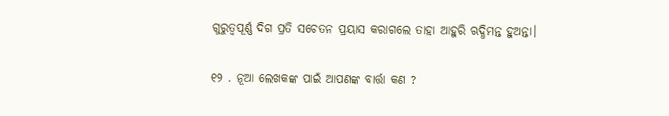ଗୁରୁତ୍ବପୂର୍ଣ୍ଣ ଦିଗ ପ୍ରତି ସଚେତନ ପ୍ରୟାସ କରାଗଲେ ତାହା ଆହୁରି ଋଦ୍ଧିମନ୍ତ ହୁଅନ୍ତା।

୧୨ . ନୂଆ ଲେଖକଙ୍କ ପାଇଁ ଆପଣଙ୍କ ବାର୍ତ୍ତା କଣ ?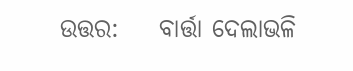ଉତ୍ତର:    ବାର୍ତ୍ତା ଦେଲାଭଳି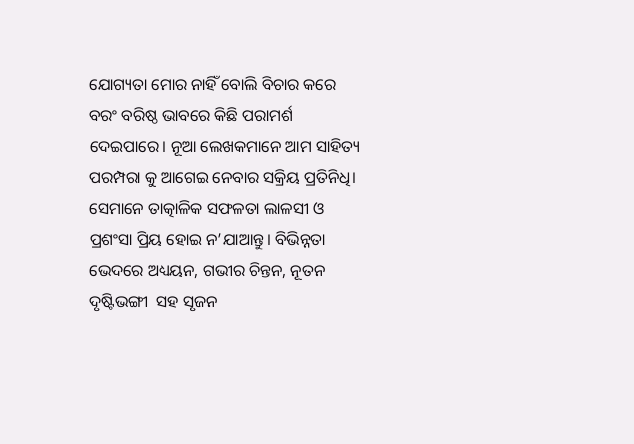ଯୋଗ୍ୟତା ମୋର ନାହିଁ ବୋଲି ବିଚାର କରେ ବରଂ ବରିଷ୍ଠ ଭାବରେ କିଛି ପରାମର୍ଶ ଦେଇପାରେ। ନୂଆ ଲେଖକମାନେ ଆମ ସାହିତ୍ୟ ପରମ୍ପରା କୁ ଆଗେଇ ନେବାର ସକ୍ରିୟ ପ୍ରତିନିଧି। ସେମାନେ ତାତ୍କାଳିକ ସଫଳତା ଲାଳସୀ ଓ ପ୍ରଶଂସା ପ୍ରିୟ ହୋଇ ନ’ଯାଆନ୍ତୁ। ବିଭିନ୍ନତା ଭେଦରେ ଅଧ୍ୟୟନ, ଗଭୀର ଚିନ୍ତନ, ନୂତନ ଦୃଷ୍ଟିଭଙ୍ଗୀ  ସହ ସୃଜନ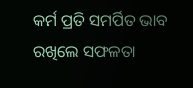କର୍ମ ପ୍ରତି ସମର୍ପିତ ଭାବ ରଖିଲେ ସଫଳତା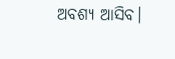ଅବଶ୍ୟ ଆସିବ।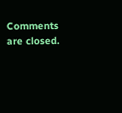Comments are closed.